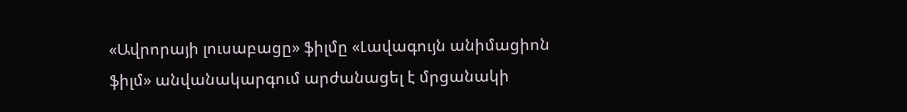«Ավրորայի լուսաբացը» ֆիլմը «Լավագույն անիմացիոն ֆիլմ» անվանակարգում արժանացել է մրցանակի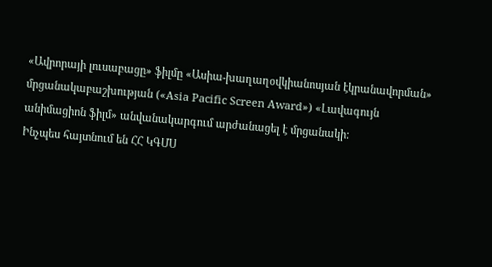«Ավրորայի լուսաբացը» ֆիլմը «Ասիա-խաղաղօվկիանոսյան էկրանավորման» մրցանակաբաշխության («Asia Pacific Screen Award») «Լավագույն անիմացիոն ֆիլմ» անվանակարգում արժանացել է մրցանակի:
Ինչպես հայտնում են ՀՀ ԿԳՄՍ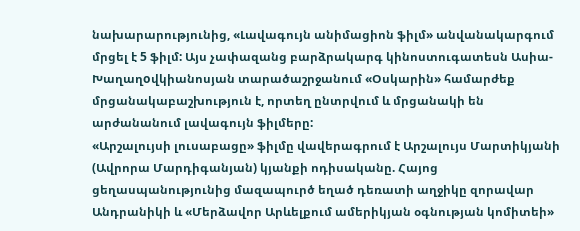նախարարությունից, «Լավագույն անիմացիոն ֆիլմ» անվանակարգում մրցել է 5 ֆիլմ: Այս չափազանց բարձրակարգ կինոստուգատեսն Ասիա-Խաղաղoվկիանոսյան տարածաշրջանում «Օսկարին» համարժեք մրցանակաբաշխություն է, որտեղ ընտրվում և մրցանակի են արժանանում լավագույն ֆիլմերը:
«Արշալույսի լուսաբացը» ֆիլմը վավերագրում է Արշալույս Մարտիկյանի (Ավրորա Մարդիգանյան) կյանքի ոդիսականը. Հայոց ցեղասպանությունից մազապուրծ եղած դեռատի աղջիկը զորավար Անդրանիկի և «Մերձավոր Արևելքում ամերիկյան օգնության կոմիտեի»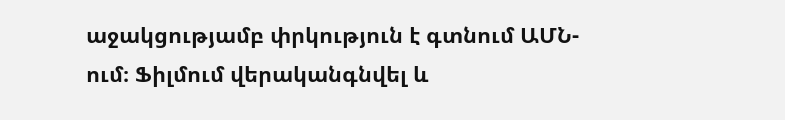աջակցությամբ փրկություն է գտնում ԱՄՆ-ում։ Ֆիլմում վերականգնվել և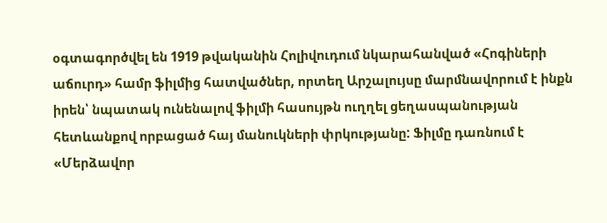օգտագործվել են 1919 թվականին Հոլիվուդում նկարահանված «Հոգիների աճուրդ» համր ֆիլմից հատվածներ, որտեղ Արշալույսը մարմնավորում է ինքն իրեն՝ նպատակ ունենալով ֆիլմի հասույթն ուղղել ցեղասպանության հետևանքով որբացած հայ մանուկների փրկությանը: Ֆիլմը դառնում է «Մերձավոր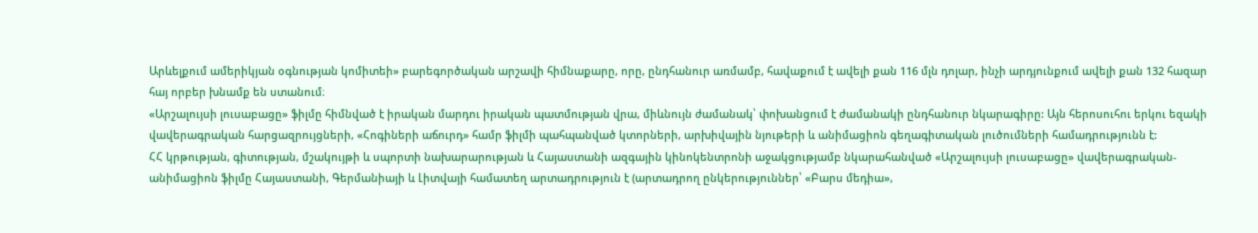Արևելքում ամերիկյան օգնության կոմիտեի» բարեգործական արշավի հիմնաքարը, որը, ընդհանուր առմամբ, հավաքում է ավելի քան 116 մլն դոլար, ինչի արդյունքում ավելի քան 132 հազար հայ որբեր խնամք են ստանում։
«Արշալույսի լուսաբացը» ֆիլմը հիմնված է իրական մարդու իրական պատմության վրա, միևնույն ժամանակ՝ փոխանցում է ժամանակի ընդհանուր նկարագիրը: Այն հերոսուհու երկու եզակի վավերագրական հարցազրույցների, «Հոգիների աճուրդ» համր ֆիլմի պահպանված կտորների, արխիվային նյութերի և անիմացիոն գեղագիտական լուծումների համադրությունն է:
ՀՀ կրթության, գիտության, մշակույթի և սպորտի նախարարության և Հայաստանի ազգային կինոկենտրոնի աջակցությամբ նկարահանված «Արշալույսի լուսաբացը» վավերագրական-անիմացիոն ֆիլմը Հայաստանի, Գերմանիայի և Լիտվայի համատեղ արտադրություն է (արտադրող ընկերություններ՝ «Բարս մեդիա»,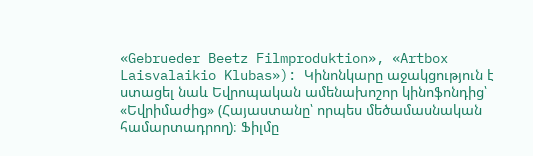«Gebrueder Beetz Filmproduktion», «Artbox Laisvalaikio Klubas»): Կինոնկարը աջակցություն է ստացել նաև Եվրոպական ամենախոշոր կինոֆոնդից՝ «Եվրիմաժից» (Հայաստանը՝ որպես մեծամասնական համարտադրող)։ Ֆիլմը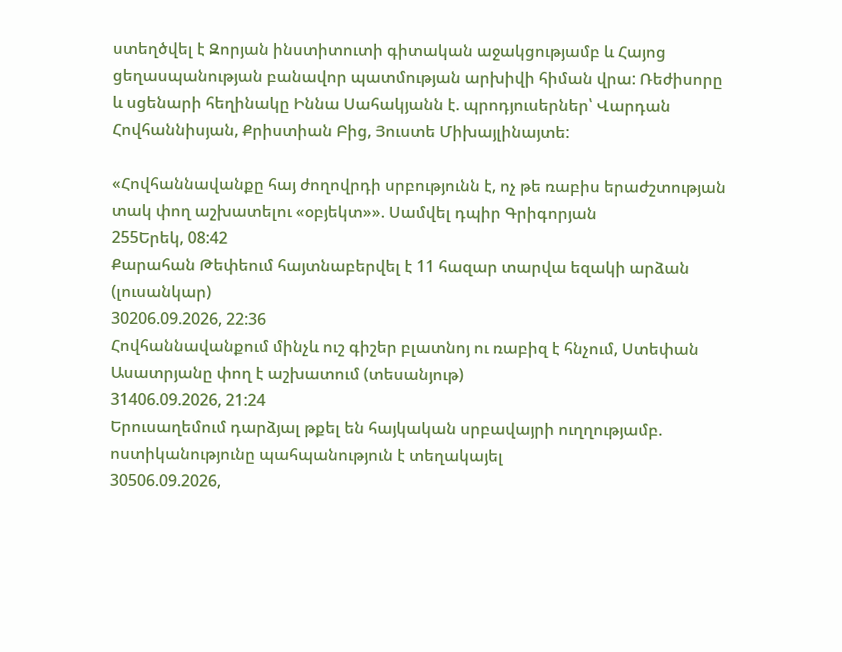ստեղծվել է Զորյան ինստիտուտի գիտական աջակցությամբ և Հայոց ցեղասպանության բանավոր պատմության արխիվի հիման վրա: Ռեժիսորը և սցենարի հեղինակը Իննա Սահակյանն է. պրոդյուսերներ՝ Վարդան Հովհաննիսյան, Քրիստիան Բից, Յուստե Միխայլինայտե:

«Հովհաննավանքը հայ ժողովրդի սրբությունն է, ոչ թե ռաբիս երաժշտության տակ փող աշխատելու «օբյեկտ»». Սամվել դպիր Գրիգորյան
255Երեկ, 08:42
Քարահան Թեփեում հայտնաբերվել է 11 հազար տարվա եզակի արձան (լուսանկար)
30206.09.2026, 22:36
Հովհաննավանքում մինչև ուշ գիշեր բլատնոյ ու ռաբիզ է հնչում, Ստեփան Ասատրյանը փող է աշխատում (տեսանյութ)
31406.09.2026, 21:24
Երուսաղեմում դարձյալ թքել են հայկական սրբավայրի ուղղությամբ. ոստիկանությունը պահպանություն է տեղակայել
30506.09.2026,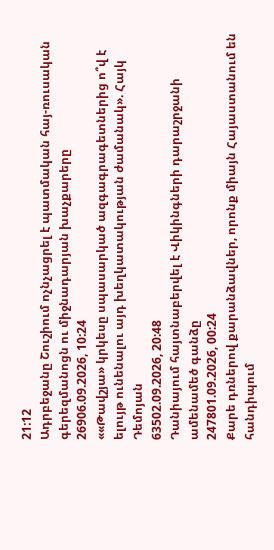21:12
Ադրբեջանը Շուշիում ոչնչացրել է պատմական հայ-ռուսական գերեզմանոցն ու միջնադարյան խաչքարերը
26906.09.2026, 10:24
««Թավշյա» կրկեսը սպասարկած ազգագրագետներից ո՞վ է ելույթ ունենալու այդ խեղկատակության ժամանակ». Հայկ Դեմոյան
63502.09.2026, 20:48
Դանիայում հայտնաբերվել է Վիկինգների դարաշրջանի ամենամեծ գանձը
247801.09.2026, 00:24
Քարե դռներով քարանձավներ, որոնք միայն Հայաստանում են հանդիպում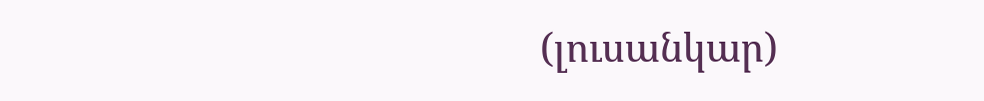(լուսանկար)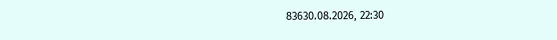83630.08.2026, 22:30